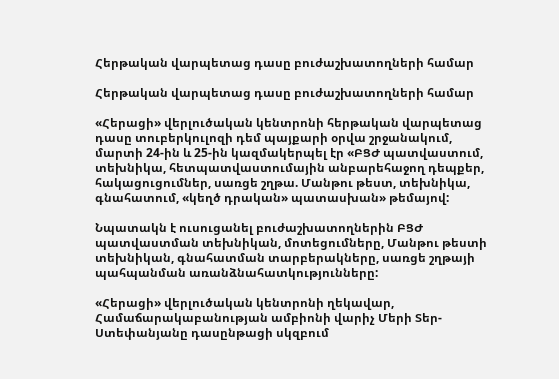Հերթական վարպետաց դասը բուժաշխատողների համար

Հերթական վարպետաց դասը բուժաշխատողների համար

«Հերացի» վերլուծական կենտրոնի հերթական վարպետաց դասը տուբերկուլոզի դեմ պայքարի օրվա շրջանակում, մարտի 24-ին և 25-ին կազմակերպել էր «ԲՑԺ պատվաստում, տեխնիկա, հետպատվաստումային անբարեհաջող դեպքեր, հակացուցումներ, սառցե շղթա. Մանթու թեստ, տեխնիկա, գնահատում, «կեղծ դրական» պատասխան» թեմայով:

Նպատակն է ուսուցանել բուժաշխատողներին ԲՑԺ պատվաստման տեխնիկան, մոտեցումները, Մանթու թեստի տեխնիկան, գնահատման տարբերակները, սառցե շղթայի պահպանման առանձնահատկությունները:

«Հերացի» վերլուծական կենտրոնի ղեկավար, Համաճարակաբանության ամբիոնի վարիչ Մերի Տեր-Ստեփանյանը դասընթացի սկզբում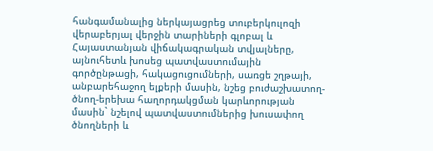հանգամանալից ներկայացրեց տուբերկուլոզի վերաբերյալ վերջին տարիների գլոբալ և Հայաստանյան վիճակագրական տվյալները, այնուհետև խոսեց պատվաստումային գործընթացի, հակացուցումների, սառցե շղթայի, անբարեհաջող ելքերի մասին, նշեց բուժաշխատող-ծնող-երեխա հաղորդակցման կարևորության մասին` նշելով պատվաստումներից խուսափող ծնողների և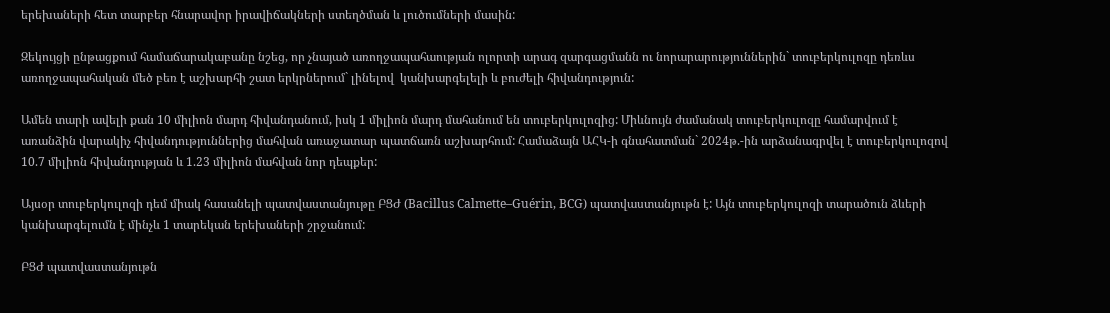երեխաների հետ տարբեր հնարավոր իրավիճակների ստեղծման և լուծումների մասին:

Զեկույցի ընթացքում համաճարակաբանը նշեց, որ չնայած առողջապահաության ոլորտի արագ զարգացմանն ու նորարարություններին` տուբերկուլոզը դեռևս առողջապահական մեծ բեռ է աշխարհի շատ երկրներում` լինելով  կանխարգելելի և բուժելի հիվանդություն:

Ամեն տարի ավելի քան 10 միլիոն մարդ հիվանդանում, իսկ 1 միլիոն մարդ մահանում են տուբերկուլոզից: Միևնույն ժամանակ տուբերկուլոզը համարվում է առանձին վարակիչ հիվանդություններից մահվան առաջատար պատճառն աշխարհում: Համաձայն ԱՀԿ-ի գնահատման` 2024թ.-ին արձանագրվել է տուբերկուլոզով 10.7 միլիոն հիվանդության և 1.23 միլիոն մահվան նոր դեպքեր:

Այսօր տուբերկուլոզի դեմ միակ հասանելի պատվաստանյութը ԲՑԺ (Bacillus Calmette–Guérin, BCG) պատվաստանյութն է: Այն տուբերկուլոզի տարածուն ձևերի կանխարգելումն է մինչև 1 տարեկան երեխաների շրջանում:

ԲՑԺ պատվաստանյութն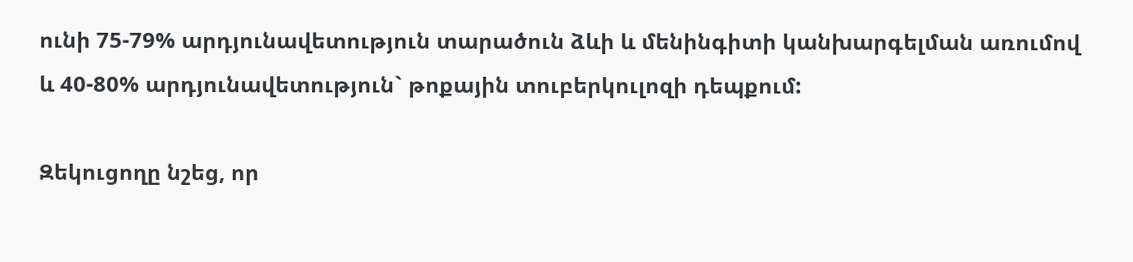ունի 75-79% արդյունավետություն տարածուն ձևի և մենինգիտի կանխարգելման առումով և 40-80% արդյունավետություն` թոքային տուբերկուլոզի դեպքում:

Զեկուցողը նշեց, որ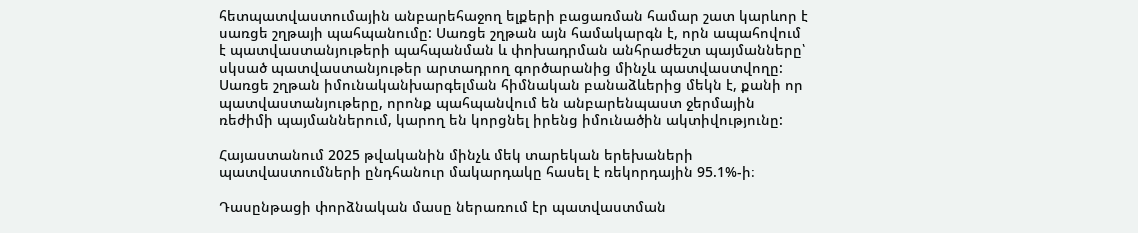հետպատվաստումային անբարեհաջող ելքերի բացառման համար շատ կարևոր է սառցե շղթայի պահպանումը: Սառցե շղթան այն համակարգն է, որն ապահովում է պատվաստանյութերի պահպանման և փոխադրման անհրաժեշտ պայմանները՝ սկսած պատվաստանյութեր արտադրող գործարանից մինչև պատվաստվողը: Սառցե շղթան իմունականխարգելման հիմնական բանաձևերից մեկն է, քանի որ պատվաստանյութերը, որոնք պահպանվում են անբարենպաստ ջերմային ռեժիմի պայմաններում, կարող են կորցնել իրենց իմունածին ակտիվությունը:

Հայաստանում 2025 թվականին մինչև մեկ տարեկան երեխաների պատվաստումների ընդհանուր մակարդակը հասել է ռեկորդային 95.1%-ի։

Դասընթացի փորձնական մասը ներառում էր պատվաստման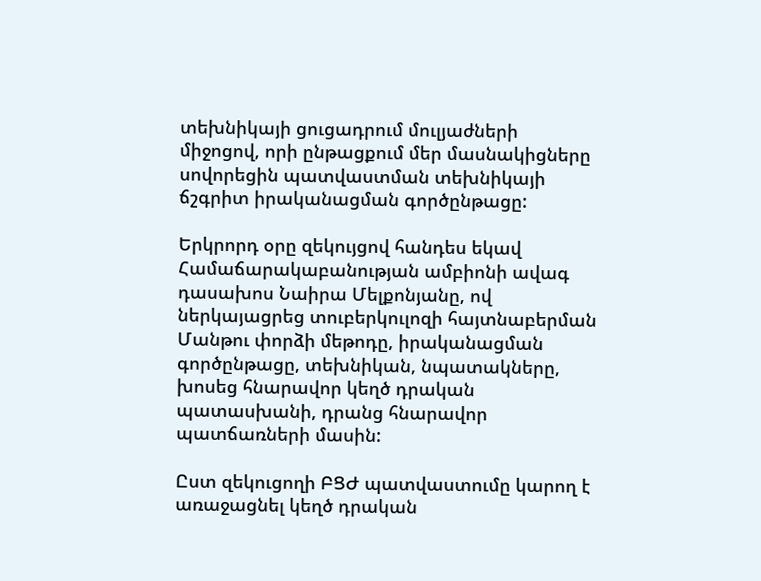տեխնիկայի ցուցադրում մուլյաժների միջոցով, որի ընթացքում մեր մասնակիցները սովորեցին պատվաստման տեխնիկայի ճշգրիտ իրականացման գործընթացը:

Երկրորդ օրը զեկույցով հանդես եկավ Համաճարակաբանության ամբիոնի ավագ դասախոս Նաիրա Մելքոնյանը, ով ներկայացրեց տուբերկուլոզի հայտնաբերման Մանթու փորձի մեթոդը, իրականացման գործընթացը, տեխնիկան, նպատակները, խոսեց հնարավոր կեղծ դրական պատասխանի, դրանց հնարավոր պատճառների մասին:

Ըստ զեկուցողի ԲՑԺ պատվաստումը կարող է առաջացնել կեղծ դրական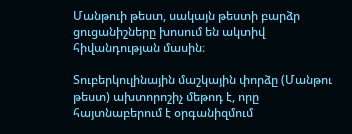Մանթուի թեստ, սակայն թեստի բարձր ցուցանիշները խոսում են ակտիվ հիվանդության մասին։

Տուբերկուլինային մաշկային փորձը (Մանթու թեստ) ախտորոշիչ մեթոդ է, որը հայտնաբերում է օրգանիզմում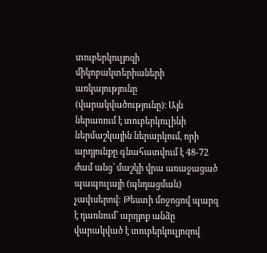տուբերկուլյոզի միկոբակտերիաների առկայությունը (վարակվածությունը)։ Այն ներառում է տուբերկուլինի ներմաշկային ներարկում, որի արդյունքը գնահատվում է 48-72 ժամ անց՝ մաշկի վրա առաջացած պապուլայի (պնդացման) չափսերով: Թեստի մոջոցով պարզ է դառնում՝ արդյոք անձը վարակված է տուբերկուլյոզով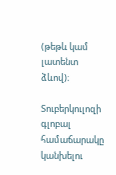(թեթև կամ լատենտ ձևով)։

Տուբերկուլոզի գլոբալ համաճարակը կանխելու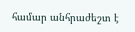համար անհրաժեշտ է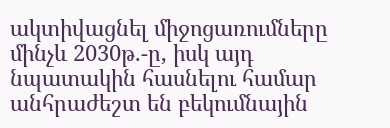ակտիվացնել միջոցառումները մինչև 2030թ.-ը, իսկ այդ նպատակին հասնելու համար անհրաժեշտ են բեկումնային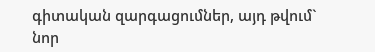գիտական զարգացումներ, այդ թվում` նոր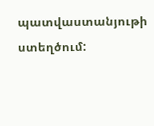պատվաստանյութի ստեղծում: